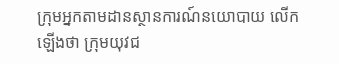ក្រុមអ្នកតាមដានស្ថានការណ៍នយោបាយ លើកឡើងថា ក្រុមយុវជ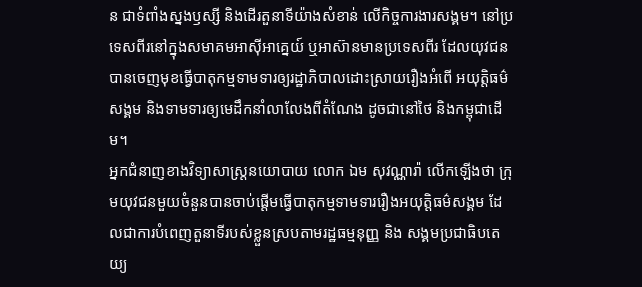ន ជាទំពាំងស្នងឫស្សី និងដើរតួនាទីយ៉ាងសំខាន់ លើកិច្ចការងារសង្គម។ នៅប្រទេសពីរនៅក្នុងសមាគមអាស៊ីអាគ្នេយ៍ ឬអាស៊ានមានប្រទេសពីរ ដែលយុវជនបានចេញមុខធ្វើបាតុកម្មទាមទារឲ្យរដ្ឋាភិបាលដោះស្រាយរឿងអំពើ អយុត្តិធម៌សង្គម និងទាមទារឲ្យមេដឹកនាំលាលែងពីតំណែង ដូចជានៅថៃ និងកម្ពុជាដើម។
អ្នកជំនាញខាងវិទ្យាសាស្ត្រនយោបាយ លោក ឯម សុវណ្ណារ៉ា លើកឡើងថា ក្រុមយុវជនមួយចំនួនបានចាប់ផ្ដើមធ្វើបាតុកម្មទាមទាររឿងអយុត្តិធម៌សង្គម ដែលជាការបំពេញតួនាទីរបស់ខ្លួនស្របតាមរដ្ឋធម្មនុញ្ញ និង សង្គមប្រជាធិបតេយ្យ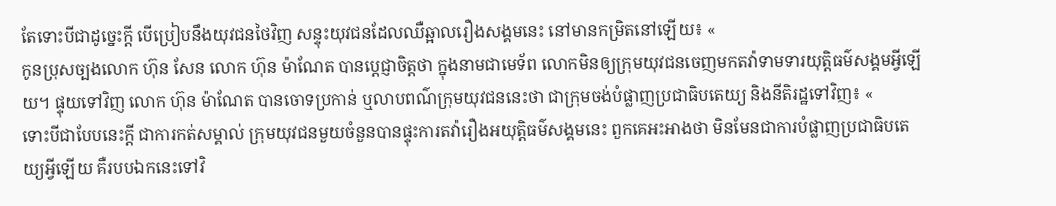តែទោះបីជាដូច្នេះក្ដី បើប្រៀបនឹងយុវជនថៃវិញ សន្ទុះយុវជនដែលឈឺឆ្អាលរឿងសង្គមនេះ នៅមានកម្រិតនៅឡើយ៖ «
កូនប្រុសច្បងលោក ហ៊ុន សែន លោក ហ៊ុន ម៉ាណែត បានប្ដេជ្ញាចិត្តថា ក្នុងនាមជាមេទ័ព លោកមិនឲ្យក្រុមយុវជនចេញមកតវ៉ាទាមទារយុត្តិធម៌សង្គមអ្វីឡើយ។ ផ្ទុយទៅវិញ លោក ហ៊ុន ម៉ាណែត បានចោទប្រកាន់ ឬលាបពណ៌ក្រុមយុវជននេះថា ជាក្រុមចង់បំផ្លាញប្រជាធិបតេយ្យ និងនីតិរដ្ឋទៅវិញ៖ «
ទោះបីជាបែបនេះក្ដី ជាការកត់សម្គាល់ ក្រុមយុវជនមួយចំនួនបានផ្ទុះការតវ៉ារឿងអយុត្តិធម៌សង្គមនេះ ពួកគេអះអាងថា មិនមែនជាការបំផ្លាញប្រជាធិបតេយ្យអ្វីឡើយ គឺរបបឯកនេះទៅវិ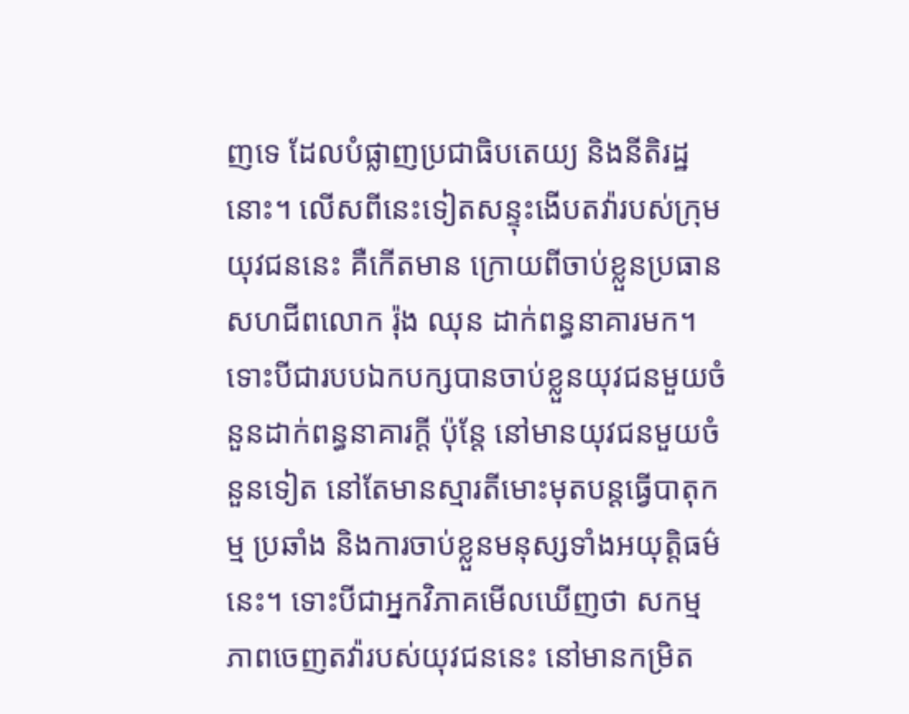ញទេ ដែលបំផ្លាញប្រជាធិបតេយ្យ និងនីតិរដ្ឋនោះ។ លើសពីនេះទៀតសន្ទុះងើបតវ៉ារបស់ក្រុមយុវជននេះ គឺកើតមាន ក្រោយពីចាប់ខ្លួនប្រធានសហជីពលោក រ៉ុង ឈុន ដាក់ពន្ធនាគារមក។ ទោះបីជារបបឯកបក្សបានចាប់ខ្លួនយុវជនមួយចំនួនដាក់ពន្ធនាគារក្ដី ប៉ុន្តែ នៅមានយុវជនមួយចំនួនទៀត នៅតែមានស្មារតីមោះមុតបន្តធ្វើបាតុកម្ម ប្រឆាំង និងការចាប់ខ្លួនមនុស្សទាំងអយុត្តិធម៌នេះ។ ទោះបីជាអ្នកវិភាគមើលឃើញថា សកម្មភាពចេញតវ៉ារបស់យុវជននេះ នៅមានកម្រិត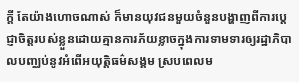ក្ដី តែយ៉ាងហោចណាស់ ក៏មានយុវជនមួយចំនួនបង្ហាញពីការប្ដេជ្ញាចិត្តរបស់ខ្លួនដោយគ្មានការភ័យខ្លាចក្នុងការទាមទារឲ្យរដ្ឋាភិបាលបញ្ឈប់នូវអំពើអយុត្តិធម៌សង្គម ស្របពេលម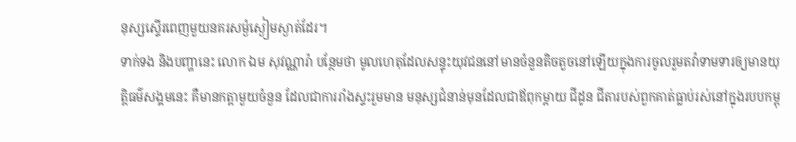នុស្សស្ទើរពេញមួយនគរសម្ងំស្ងៀមស្ងាត់ដែរ។
ទាក់ទង និងបញ្ហានេះ លោក ឯម សុវណ្ណារ៉ា បន្ថែមថា មូលហេតុដែលសន្ទុះយុវជននៅមានចំនួនតិចតួចនៅឡើយក្នុងការចូលរួមតវ៉ាទាមទារឲ្យមានយុត្តិធម៌សង្គមនេះ គឺមានកត្តាមួយចំនួន ដែលជាការរាំងស្ទះរួមមាន មនុស្សជំនាន់មុនដែលជាឪពុកម្ដាយ ជីដូន ជីតារបស់ពួកគាត់ធ្លាប់រស់នៅក្នុងរបបកម្ពុ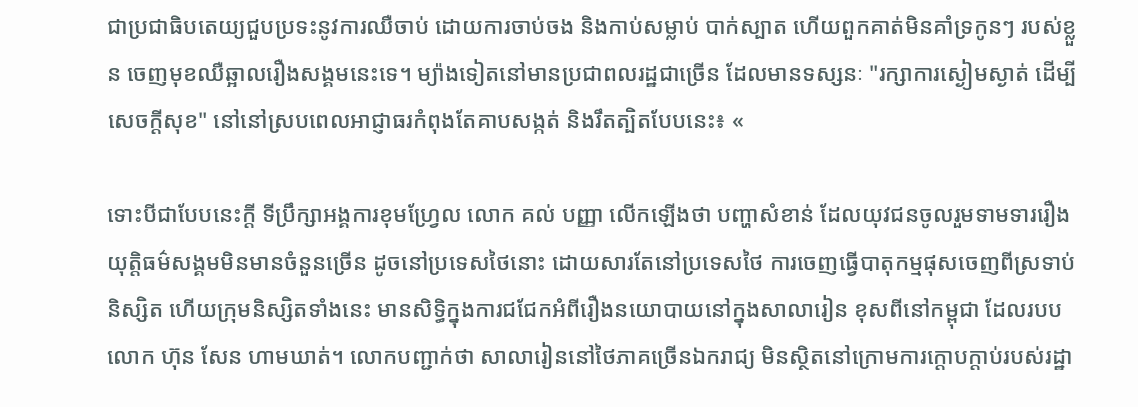ជាប្រជាធិបតេយ្យជួបប្រទះនូវការឈឺចាប់ ដោយការចាប់ចង និងកាប់សម្លាប់ បាក់ស្បាត ហើយពួកគាត់មិនគាំទ្រកូនៗ របស់ខ្លួន ចេញមុខឈឺឆ្អាលរឿងសង្គមនេះទេ។ ម្យ៉ាងទៀតនៅមានប្រជាពលរដ្ឋជាច្រើន ដែលមានទស្សនៈ "រក្សាការស្ងៀមស្ងាត់ ដើម្បីសេចក្ដីសុខ" នៅនៅស្របពេលអាជ្ញាធរកំពុងតែគាបសង្កត់ និងរឹតត្បិតបែបនេះ៖ «

ទោះបីជាបែបនេះក្ដី ទីប្រឹក្សាអង្គការខុមហ្វ្រែល លោក គល់ បញ្ញា លើកឡើងថា បញ្ហាសំខាន់ ដែលយុវជនចូលរួមទាមទាររឿងយុត្តិធម៌សង្គមមិនមានចំនួនច្រើន ដូចនៅប្រទេសថៃនោះ ដោយសារតែនៅប្រទេសថៃ ការចេញធ្វើបាតុកម្មផុសចេញពីស្រទាប់និស្សិត ហើយក្រុមនិស្សិតទាំងនេះ មានសិទ្ធិក្នុងការជជែកអំពីរឿងនយោបាយនៅក្នុងសាលារៀន ខុសពីនៅកម្ពុជា ដែលរបបលោក ហ៊ុន សែន ហាមឃាត់។ លោកបញ្ជាក់ថា សាលារៀននៅថៃភាគច្រើនឯករាជ្យ មិនស្ថិតនៅក្រោមការក្ដោបក្ដាប់របស់រដ្ឋា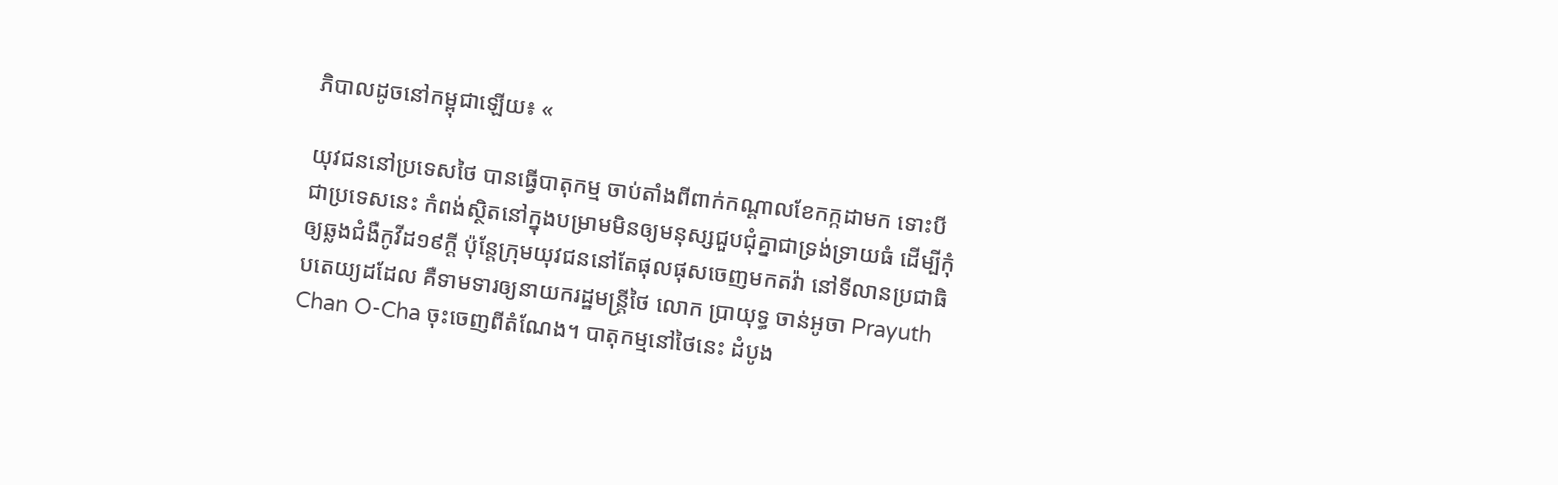ភិបាលដូចនៅកម្ពុជាឡើយ៖ «

យុវជននៅប្រទេសថៃ បានធ្វើបាតុកម្ម ចាប់តាំងពីពាក់កណ្ដាលខែកក្កដាមក ទោះបីជាប្រទេសនេះ កំពង់ស្ថិតនៅក្នុងបម្រាមមិនឲ្យមនុស្សជួបជុំគ្នាជាទ្រង់ទ្រាយធំ ដើម្បីកុំឲ្យឆ្លងជំងឺកូវីដ១៩ក្ដី ប៉ុន្តែក្រុមយុវជននៅតែផុលផុសចេញមកតវ៉ា នៅទីលានប្រជាធិបតេយ្យដដែល គឺទាមទារឲ្យនាយករដ្ឋមន្ត្រីថៃ លោក ប្រាយុទ្ធ ចាន់អូចា Prayuth Chan O-Cha ចុះចេញពីតំណែង។ បាតុកម្មនៅថៃនេះ ដំបូង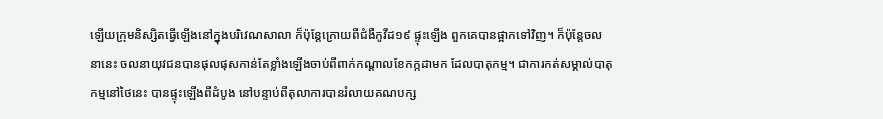ឡើយក្រុមនិស្សិតធ្វើឡើងនៅក្នុងបរិវេណសាលា ក៏ប៉ុន្តែក្រោយពីជំងឺកូវីដ១៩ ផ្ទុះឡើង ពួកគេបានផ្អាកទៅវិញ។ ក៏ប៉ុន្តែចលនានេះ ចលនាយុវជនបានផុលផុសកាន់តែខ្លាំងឡើងចាប់ពីពាក់កណ្ដាលខែកក្កដាមក ដែលបាតុកម្ម។ ជាការកត់សម្គាល់បាតុកម្មនៅថៃនេះ បានផ្ទុះឡើងពីដំបូង នៅបន្ទាប់ពីតុលាការបានរំលាយគណបក្ស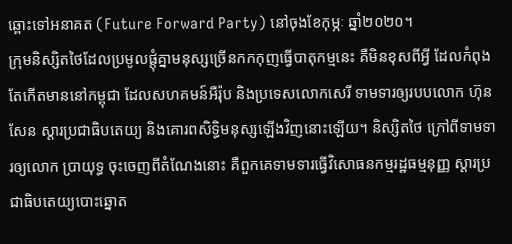ឆ្ពោះទៅអនាគត (Future Forward Party) នៅចុងខែកុម្ភៈ ឆ្នាំ២០២០។
ក្រុមនិស្សិតថៃដែលប្រមូលផ្ដុំគ្នាមនុស្សច្រើនកកកុញធ្វើបាតុកម្មនេះ គឺមិនខុសពីអ្វី ដែលកំពុងតែកើតមាននៅកម្ពុជា ដែលសហគមន៍អឺរ៉ុប និងប្រទេសលោកសេរី ទាមទារឲ្យរបបលោក ហ៊ុន សែន ស្ដារប្រជាធិបតេយ្យ និងគោរពសិទ្ធិមនុស្សឡើងវិញនោះឡើយ។ និស្សិតថៃ ក្រៅពីទាមទារឲ្យលោក ប្រាយុទ្ធ ចុះចេញពីតំណែងនោះ គឺពួកគេទាមទារធ្វើវិសោធនកម្មរដ្ឋធម្មនុញ្ញ ស្ដារប្រជាធិបតេយ្យបោះឆ្នោត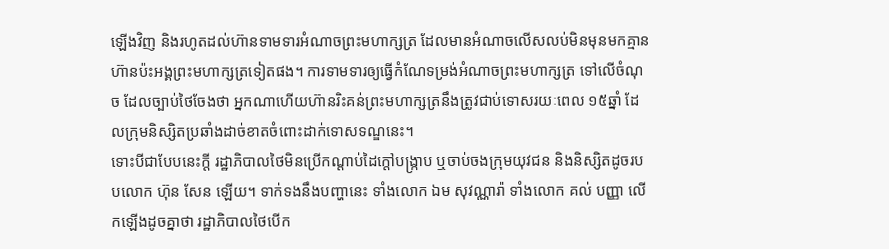ឡើងវិញ និងរហូតដល់ហ៊ានទាមទារអំណាចព្រះមហាក្សត្រ ដែលមានអំណាចលើសលប់មិនមុនមកគ្មានហ៊ានប៉ះអង្គព្រះមហាក្សត្រទៀតផង។ ការទាមទារឲ្យធ្វើកំណែទម្រង់អំណាចព្រះមហាក្សត្រ ទៅលើចំណុច ដែលច្បាប់ថៃចែងថា អ្នកណាហើយហ៊ានរិះគន់ព្រះមហាក្សត្រនឹងត្រូវជាប់ទោសរយៈពេល ១៥ឆ្នាំ ដែលក្រុមនិស្សិតប្រឆាំងដាច់ខាតចំពោះដាក់ទោសទណ្ឌនេះ។
ទោះបីជាបែបនេះក្ដី រដ្ឋាភិបាលថៃមិនប្រើកណ្ដាប់ដៃក្ដៅបង្ក្រាប ឬចាប់ចងក្រុមយុវជន និងនិស្សិតដូចរបបលោក ហ៊ុន សែន ឡើយ។ ទាក់ទងនឹងបញ្ហានេះ ទាំងលោក ឯម សុវណ្ណារ៉ា ទាំងលោក គល់ បញ្ញា លើកឡើងដូចគ្នាថា រដ្ឋាភិបាលថៃបើក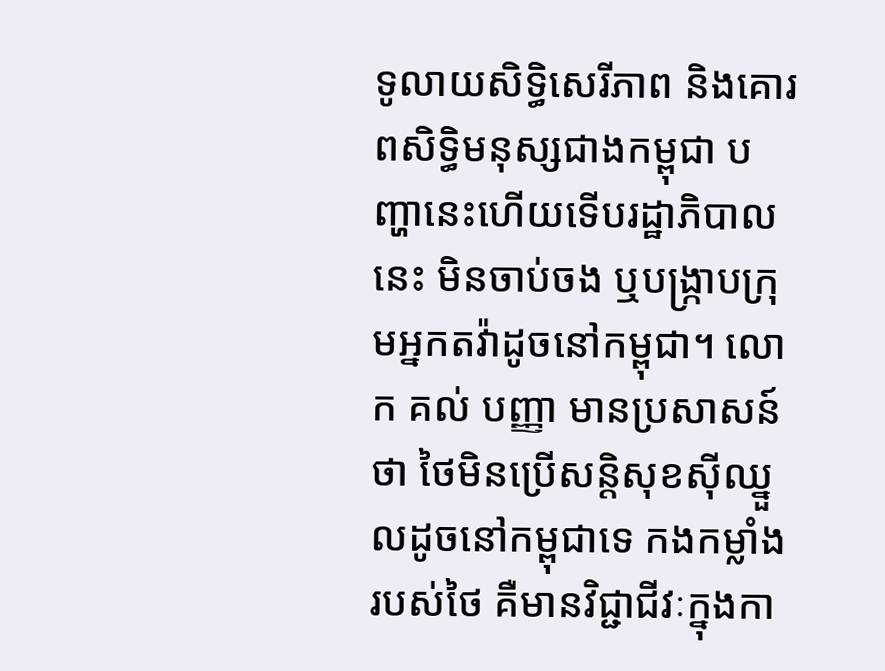ទូលាយសិទ្ធិសេរីភាព និងគោរពសិទ្ធិមនុស្សជាងកម្ពុជា បញ្ហានេះហើយទើបរដ្ឋាភិបាលនេះ មិនចាប់ចង ឬបង្ក្រាបក្រុមអ្នកតវ៉ាដូចនៅកម្ពុជា។ លោក គល់ បញ្ញា មានប្រសាសន៍ថា ថៃមិនប្រើសន្តិសុខស៊ីឈ្នួលដូចនៅកម្ពុជាទេ កងកម្លាំងរបស់ថៃ គឺមានវិជ្ជាជីវៈក្នុងកា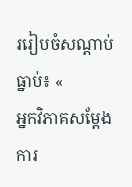ររៀបចំសណ្ដាប់ធ្នាប់៖ «
អ្នកវិភាគសម្ដែងការ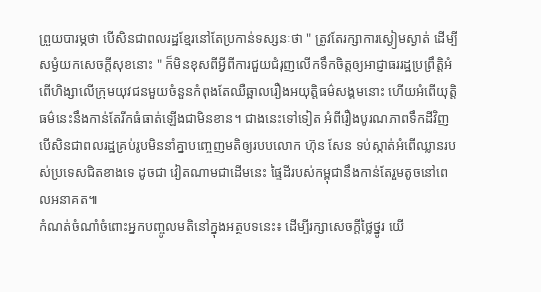ព្រួយបារម្ភថា បើសិនជាពលរដ្ឋខ្មែរនៅតែប្រកាន់ទស្សនៈថា " ត្រូវតែរក្សាការស្ងៀមស្ងាត់ ដើម្បីសម្ងំយកសេចក្ដីសុខនោះ " ក៏មិនខុសពីអ្វីពីការជួយជំរុញលើកទឹកចិត្តឲ្យអាជ្ញាធររដ្ឋប្រព្រឹត្តិអំពើហិង្សាលើក្រុមយុវជនមួយចំនួនកំពុងតែឈឺឆ្អាលរឿងអយុត្តិធម៌សង្គមនោះ ហើយអំពើយុត្តិធម៌នេះនឹងកាន់តែរីកធំធាត់ឡើងជាមិនខាន។ ជាងនេះទៅទៀត អំពីរឿងបូរណភាពទឹកដីវិញ បើសិនជាពលរដ្ឋគ្រប់រូបមិននាំគ្នាបញ្ចេញមតិឲ្យរបបលោក ហ៊ុន សែន ទប់ស្កាត់អំពើឈ្លានរបស់ប្រទេសជិតខាងទេ ដូចជា វៀតណាមជាដើមនេះ ផ្ទៃដីរបស់កម្ពុជានឹងកាន់តែរួមតូចនៅពេលអនាគត៕
កំណត់ចំណាំចំពោះអ្នកបញ្ចូលមតិនៅក្នុងអត្ថបទនេះ៖ ដើម្បីរក្សាសេចក្ដីថ្លៃថ្នូរ យើ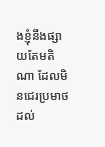ងខ្ញុំនឹងផ្សាយតែមតិណា ដែលមិនជេរប្រមាថដល់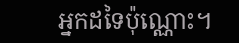អ្នកដទៃប៉ុណ្ណោះ។